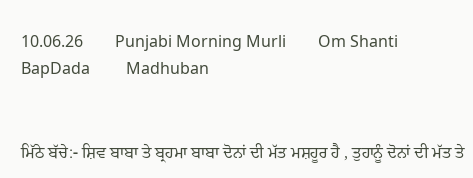10.06.26        Punjabi Morning Murli        Om Shanti         BapDada         Madhuban


ਮਿੱਠੇ ਬੱਚੇ:- ਸ਼ਿਵ ਬਾਬਾ ਤੇ ਬ੍ਰਹਮਾ ਬਾਬਾ ਦੋਨਾਂ ਦੀ ਮੱਤ ਮਸ਼ਹੂਰ ਹੈ , ਤੁਹਾਨੂੰ ਦੋਨਾਂ ਦੀ ਮੱਤ ਤੇ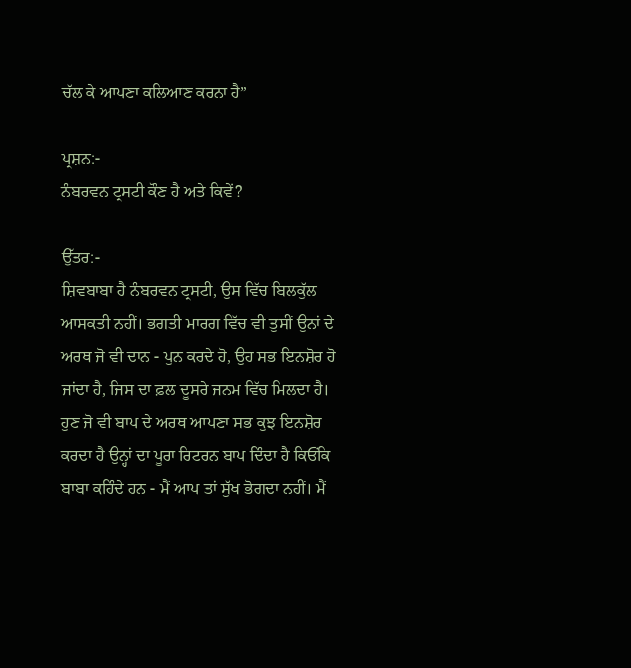ਚੱਲ ਕੇ ਆਪਣਾ ਕਲਿਆਣ ਕਰਨਾ ਹੈ”

ਪ੍ਰਸ਼ਨ:-
ਨੰਬਰਵਨ ਟ੍ਰਸਟੀ ਕੌਣ ਹੈ ਅਤੇ ਕਿਵੇਂ?

ਉੱਤਰ:-
ਸ਼ਿਵਬਾਬਾ ਹੈ ਨੰਬਰਵਨ ਟ੍ਰਸਟੀ, ਉਸ ਵਿੱਚ ਬਿਲਕੁੱਲ ਆਸਕਤੀ ਨਹੀਂ। ਭਗਤੀ ਮਾਰਗ ਵਿੱਚ ਵੀ ਤੁਸੀਂ ਉਨਾਂ ਦੇ ਅਰਥ ਜੋ ਵੀ ਦਾਨ - ਪੁਨ ਕਰਦੇ ਹੋ, ਉਹ ਸਭ ਇਨਸ਼ੋਰ ਹੋ ਜਾਂਦਾ ਹੈ, ਜਿਸ ਦਾ ਫ਼ਲ ਦੂਸਰੇ ਜਨਮ ਵਿੱਚ ਮਿਲਦਾ ਹੈ। ਹੁਣ ਜੋ ਵੀ ਬਾਪ ਦੇ ਅਰਥ ਆਪਣਾ ਸਭ ਕੁਝ ਇਨਸ਼ੋਰ ਕਰਦਾ ਹੈ ਉਨ੍ਹਾਂ ਦਾ ਪੂਰਾ ਰਿਟਰਨ ਬਾਪ ਦਿੰਦਾ ਹੈ ਕਿਓਂਕਿ ਬਾਬਾ ਕਹਿੰਦੇ ਹਨ - ਮੈਂ ਆਪ ਤਾਂ ਸੁੱਖ ਭੋਗਦਾ ਨਹੀਂ। ਮੈਂ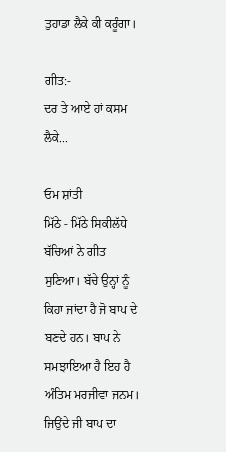ਤੁਹਾਡਾ ਲੈਕੇ ਕੀ ਕਰੂੰਗਾ।

ਗੀਤ:-
ਦਰ ਤੇ ਆਏ ਹਾਂ ਕਸਮ ਲੈਕੇ...

ਓਮ ਸ਼ਾਂਤੀ
ਮਿੱਠੇ - ਮਿੱਠੇ ਸਿਕੀਲੱਧੇ ਬੱਚਿਆਂ ਨੇ ਗੀਤ ਸੁਣਿਆ। ਬੱਚੇ ਉਨ੍ਹਾਂ ਨੂੰ ਕਿਹਾ ਜਾਂਦਾ ਹੈ ਜੋ ਬਾਪ ਦੇ ਬਣਦੇ ਹਨ। ਬਾਪ ਨੇ ਸਮਝਾਇਆ ਹੈ ਇਹ ਹੈ ਅੰਤਿਮ ਮਰਜੀਵਾ ਜਨਮ। ਜਿਉਂਦੇ ਜੀ ਬਾਪ ਦਾ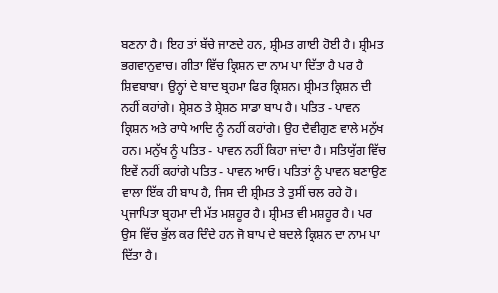ਬਣਨਾ ਹੈ। ਇਹ ਤਾਂ ਬੱਚੇ ਜਾਣਦੇ ਹਨ, ਸ਼੍ਰੀਮਤ ਗਾਈ ਹੋਈ ਹੈ। ਸ਼੍ਰੀਮਤ ਭਗਵਾਨੁਵਾਚ। ਗੀਤਾ ਵਿੱਚ ਕ੍ਰਿਸ਼ਨ ਦਾ ਨਾਮ ਪਾ ਦਿੱਤਾ ਹੈ ਪਰ ਹੈ ਸ਼ਿਵਬਾਬਾ। ਉਨ੍ਹਾਂ ਦੇ ਬਾਦ ਬ੍ਰਹਮਾ ਫਿਰ ਕ੍ਰਿਸ਼ਨ। ਸ਼੍ਰੀਮਤ ਕ੍ਰਿਸ਼ਨ ਦੀ ਨਹੀਂ ਕਹਾਂਗੇ। ਸ਼੍ਰੇਸ਼ਠ ਤੇ ਸ਼੍ਰੇਸ਼ਠ ਸਾਡਾ ਬਾਪ ਹੈ। ਪਤਿਤ - ਪਾਵਨ ਕ੍ਰਿਸ਼ਨ ਅਤੇ ਰਾਧੇ ਆਦਿ ਨੂੰ ਨਹੀਂ ਕਹਾਂਗੇ। ਉਹ ਦੈਵੀਗੁਣ ਵਾਲੇ ਮਨੁੱਖ ਹਨ। ਮਨੁੱਖ ਨੂੰ ਪਤਿਤ - ਪਾਵਨ ਨਹੀਂ ਕਿਹਾ ਜਾਂਦਾ ਹੈ। ਸਤਿਯੁੱਗ ਵਿੱਚ ਇਵੇਂ ਨਹੀਂ ਕਹਾਂਗੇ ਪਤਿਤ - ਪਾਵਨ ਆਓ। ਪਤਿਤਾਂ ਨੂੰ ਪਾਵਨ ਬਣਾਉਣ ਵਾਲਾ ਇੱਕ ਹੀ ਬਾਪ ਹੈ, ਜਿਸ ਦੀ ਸ਼੍ਰੀਮਤ ਤੇ ਤੁਸੀਂ ਚਲ ਰਹੇ ਹੋ। ਪ੍ਰਜਾਪਿਤਾ ਬ੍ਰਹਮਾ ਦੀ ਮੱਤ ਮਸ਼ਹੂਰ ਹੈ। ਸ਼੍ਰੀਮਤ ਵੀ ਮਸ਼ਹੂਰ ਹੈ। ਪਰ ਉਸ ਵਿੱਚ ਭੁੱਲ ਕਰ ਦਿੰਦੇ ਹਨ ਜੋ ਬਾਪ ਦੇ ਬਦਲੇ ਕ੍ਰਿਸ਼ਨ ਦਾ ਨਾਮ ਪਾ ਦਿੱਤਾ ਹੈ।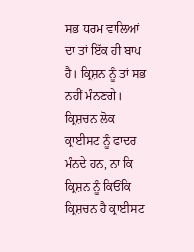ਸਭ ਧਰਮ ਵਾਲਿਆਂ ਦਾ ਤਾਂ ਇੱਕ ਹੀ ਬਾਪ ਹੈ। ਕ੍ਰਿਸ਼ਨ ਨੂੰ ਤਾਂ ਸਭ ਨਹੀਂ ਮੰਨਣਗੇ। ਕ੍ਰਿਸ਼ਚਨ ਲੋਕ ਕ੍ਰਾਈਸਟ ਨੂੰ ਫਾਦਰ ਮੰਨਦੇ ਹਨ, ਨਾ ਕਿ ਕ੍ਰਿਸ਼ਨ ਨੂੰ ਕਿਓਂਕਿ ਕ੍ਰਿਸ਼ਚਨ ਹੈ ਕ੍ਰਾਈਸਟ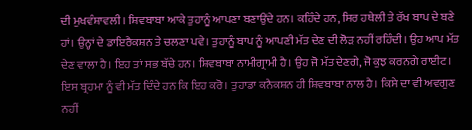ਦੀ ਮੁਖਵੰਸ਼ਾਵਲੀ। ਸ਼ਿਵਬਾਬਾ ਆਕੇ ਤੁਹਾਨੂੰ ਆਪਣਾ ਬਣਾਉਂਦੇ ਹਨ। ਕਹਿੰਦੇ ਹਨ, ਸਿਰ ਹਥੇਲੀ ਤੇ ਰੱਖ ਬਾਪ ਦੇ ਬਣੇ ਹਾਂ। ਉਨ੍ਹਾਂ ਦੇ ਡਾਇਰੈਕਸ਼ਨ ਤੇ ਚਲਣਾ ਪਵੇ। ਤੁਹਾਨੂੰ ਬਾਪ ਨੂੰ ਆਪਣੀ ਮੱਤ ਦੇਣ ਦੀ ਲੋੜ ਨਹੀਂ ਰਹਿੰਦੀ। ਉਹ ਆਪ ਮੱਤ ਦੇਣ ਵਾਲਾ ਹੈ। ਇਹ ਤਾਂ ਸਭ ਬੱਚੇ ਹਨ। ਸ਼ਿਵਬਾਬਾ ਨਾਮੀਗ੍ਰਾਮੀ ਹੈ। ਉਹ ਜੋ ਮੱਤ ਦੇਣਗੇ, ਜੋ ਕੁਝ ਕਰਨਗੇ ਰਾਈਟ। ਇਸ ਬ੍ਰਹਮਾ ਨੂੰ ਵੀ ਮੱਤ ਦਿੰਦੇ ਹਨ ਕਿ ਇਹ ਕਰੋ। ਤੁਹਾਡਾ ਕਨੈਕਸ਼ਨ ਹੀ ਸ਼ਿਵਬਾਬਾ ਨਾਲ ਹੈ। ਕਿਸੇ ਦਾ ਵੀ ਅਵਗੁਣ ਨਹੀਂ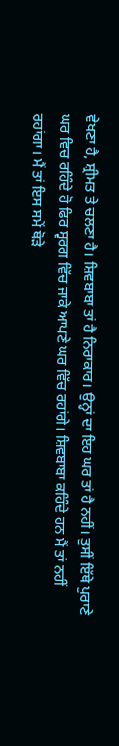ਵੇਖਣਾ ਹੈ, ਸ਼੍ਰੀਮਤ ਤੇ ਚਲਣਾ ਹੈ। ਸ਼ਿਵਬਾਬਾ ਤਾਂ ਹੈ ਨਿਰਾਕਾਰ। ਉਨ੍ਹਾਂ ਦਾ ਇਹ ਘਰ ਤਾਂ ਹੈ ਨਹੀਂ। ਤੁਸੀਂ ਇੱਥੇ ਪੁਰਾਣੇ ਘਰ ਵਿਚ ਰਹਿੰਦੇ ਹੋ ਫਿਰ ਸ੍ਵਰਗ ਵਿੱਚ ਜਾਕੇ ਆਪਣੇ ਘਰ ਵਿੱਚ ਰਹਾਂਗੇ। ਸ਼ਿਵਬਾਬਾ ਕਹਿੰਦੇ ਹਨ ਮੈਂ ਤਾਂ ਨਹੀਂ ਰਹਾਂਗਾ। ਮੈਂ ਤਾਂ ਇਸ ਸਮੇਂ ਥੋੜੇ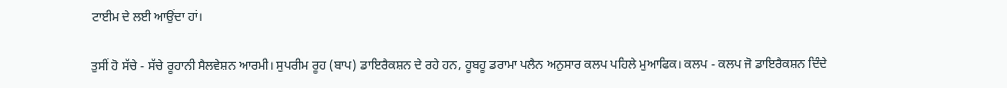ਟਾਈਮ ਦੇ ਲਈ ਆਉਂਦਾ ਹਾਂ।

ਤੁਸੀਂ ਹੋ ਸੱਚੇ - ਸੱਚੇ ਰੂਹਾਨੀ ਸੈਲਵੇਸ਼ਨ ਆਰਮੀ। ਸੁਪਰੀਮ ਰੂਹ (ਬਾਪ) ਡਾਇਰੈਕਸ਼ਨ ਦੇ ਰਹੇ ਹਨ, ਹੂਬਹੂ ਡਰਾਮਾ ਪਲੈਨ ਅਨੁਸਾਰ ਕਲਪ ਪਹਿਲੇ ਮੁਆਫਿਕ। ਕਲਪ - ਕਲਪ ਜੋ ਡਾਇਰੈਕਸ਼ਨ ਦਿੰਦੇ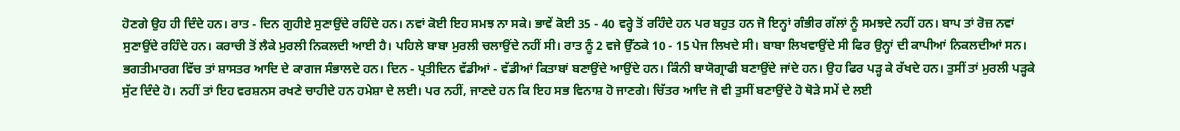ਹੋਣਗੇ ਉਹ ਹੀ ਦਿੰਦੇ ਹਨ। ਰਾਤ - ਦਿਨ ਗੁਹੀਏ ਸੁਣਾਉਂਦੇ ਰਹਿੰਦੇ ਹਨ। ਨਵਾਂ ਕੋਈ ਇਹ ਸਮਝ ਨਾ ਸਕੇ। ਭਾਵੇਂ ਕੋਈ 35 - 40 ਵਰ੍ਹੇ ਤੋਂ ਰਹਿੰਦੇ ਹਨ ਪਰ ਬਹੁਤ ਹਨ ਜੋ ਇਨ੍ਹਾਂ ਗੰਭੀਰ ਗੱਲਾਂ ਨੂੰ ਸਮਝਦੇ ਨਹੀਂ ਹਨ। ਬਾਪ ਤਾਂ ਰੋਜ਼ ਨਵਾਂ ਸੁਣਾਉਂਦੇ ਰਹਿੰਦੇ ਹਨ। ਕਰਾਚੀ ਤੋਂ ਲੈਕੇ ਮੁਰਲੀ ਨਿਕਲਦੀ ਆਈ ਹੈ। ਪਹਿਲੇ ਬਾਬਾ ਮੁਰਲੀ ਚਲਾਉਂਦੇ ਨਹੀਂ ਸੀ। ਰਾਤ ਨੂੰ 2 ਵਜੇ ਉੱਠਕੇ 10 - 15 ਪੇਜ ਲਿਖਦੇ ਸੀ। ਬਾਬਾ ਲਿਖਵਾਉਂਦੇ ਸੀ ਫਿਰ ਉਨ੍ਹਾਂ ਦੀ ਕਾਪੀਆਂ ਨਿਕਲਦੀਆਂ ਸਨ। ਭਗਤੀਮਾਰਗ ਵਿੱਚ ਤਾਂ ਸ਼ਾਸਤਰ ਆਦਿ ਦੇ ਕਾਗਜ ਸੰਭਾਲਦੇ ਹਨ। ਦਿਨ - ਪ੍ਰਤੀਦਿਨ ਵੱਡੀਆਂ - ਵੱਡੀਆਂ ਕਿਤਾਬਾਂ ਬਣਾਉਂਦੇ ਆਉਂਦੇ ਹਨ। ਕਿੰਨੀ ਬਾਯੋਗ੍ਰਾਫੀ ਬਣਾਉਂਦੇ ਜਾਂਦੇ ਹਨ। ਉਹ ਫਿਰ ਪੜ੍ਹ ਕੇ ਰੱਖਦੇ ਹਨ। ਤੁਸੀਂ ਤਾਂ ਮੁਰਲੀ ਪੜ੍ਹਕੇ ਸੁੱਟ ਦਿੰਦੇ ਹੋ। ਨਹੀਂ ਤਾਂ ਇਹ ਵਰਸ਼ਨਸ ਰਖਣੇ ਚਾਹੀਦੇ ਹਨ ਹਮੇਸ਼ਾ ਦੇ ਲਈ। ਪਰ ਨਹੀਂ, ਜਾਣਦੇ ਹਨ ਕਿ ਇਹ ਸਭ ਵਿਨਾਸ਼ ਹੋ ਜਾਣਗੇ। ਚਿੱਤਰ ਆਦਿ ਜੋ ਵੀ ਤੁਸੀਂ ਬਣਾਉਂਦੇ ਹੋ ਥੋੜੇ ਸਮੇਂ ਦੇ ਲਈ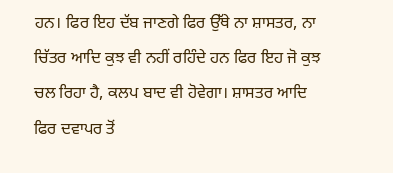ਹਨ। ਫਿਰ ਇਹ ਦੱਬ ਜਾਣਗੇ ਫਿਰ ਉੱਥੇ ਨਾ ਸ਼ਾਸਤਰ, ਨਾ ਚਿੱਤਰ ਆਦਿ ਕੁਝ ਵੀ ਨਹੀਂ ਰਹਿੰਦੇ ਹਨ ਫਿਰ ਇਹ ਜੋ ਕੁਝ ਚਲ ਰਿਹਾ ਹੈ, ਕਲਪ ਬਾਦ ਵੀ ਹੋਵੇਗਾ। ਸ਼ਾਸਤਰ ਆਦਿ ਫਿਰ ਦਵਾਪਰ ਤੋਂ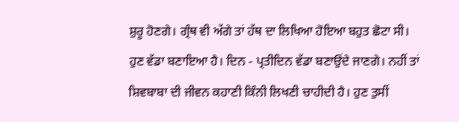ਸ਼ੁਰੂ ਹੋਣਗੇ। ਗ੍ਰੰਥ ਵੀ ਅੱਗੇ ਤਾਂ ਹੱਥ ਦਾ ਲਿਖਿਆ ਹੋਇਆ ਬਹੁਤ ਛੋਟਾ ਸੀ। ਹੁਣ ਵੱਡਾ ਬਣਾਇਆ ਹੈ। ਦਿਨ - ਪ੍ਰਤੀਦਿਨ ਵੱਡਾ ਬਣਾਉਂਦੇ ਜਾਣਗੇ। ਨਹੀਂ ਤਾਂ ਸ਼ਿਵਬਾਬਾ ਦੀ ਜੀਵਨ ਕਹਾਣੀ ਕਿੰਨੀ ਲਿਖਣੀ ਚਾਹੀਦੀ ਹੈ। ਹੁਣ ਤੁਸੀਂ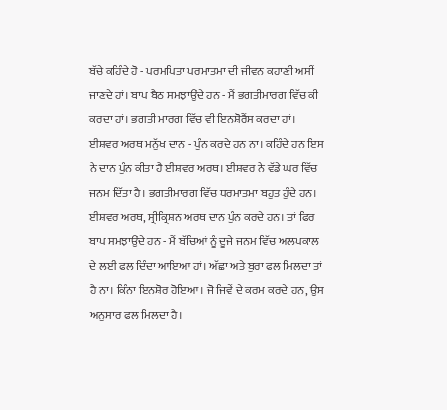ਬੱਚੇ ਕਹਿੰਦੇ ਹੋ - ਪਰਮਪਿਤਾ ਪਰਮਾਤਮਾ ਦੀ ਜੀਵਨ ਕਹਾਣੀ ਅਸੀਂ ਜਾਣਦੇ ਹਾਂ। ਬਾਪ ਬੈਠ ਸਮਝਾਉਂਦੇ ਹਨ - ਮੈਂ ਭਗਤੀਮਾਰਗ ਵਿੱਚ ਕੀ ਕਰਦਾ ਹਾਂ। ਭਗਤੀ ਮਾਰਗ ਵਿੱਚ ਵੀ ਇਨਸ਼ੋਰੈਂਸ ਕਰਦਾ ਹਾਂ। ਈਸ਼ਵਰ ਅਰਥ ਮਨੁੱਖ ਦਾਨ - ਪੁੰਨ ਕਰਦੇ ਹਨ ਨਾ। ਕਹਿੰਦੇ ਹਨ ਇਸ ਨੇ ਦਾਨ ਪੁੰਨ ਕੀਤਾ ਹੈ ਈਸ਼ਵਰ ਅਰਥ। ਈਸ਼ਵਰ ਨੇ ਵੱਡੇ ਘਰ ਵਿੱਚ ਜਨਮ ਦਿੱਤਾ ਹੈ। ਭਗਤੀਮਾਰਗ ਵਿੱਚ ਧਰਮਾਤਮਾ ਬਹੁਤ ਹੁੰਦੇ ਹਨ। ਈਸ਼ਵਰ ਅਰਥ, ਸ੍ਰੀਕ੍ਰਿਸ਼ਨ ਅਰਥ ਦਾਨ ਪੁੰਨ ਕਰਦੇ ਹਨ। ਤਾਂ ਫਿਰ ਬਾਪ ਸਮਝਾਉਂਦੇ ਹਨ - ਮੈਂ ਬੱਚਿਆਂ ਨੂੰ ਦੂਜੇ ਜਨਮ ਵਿੱਚ ਅਲਪਕਾਲ ਦੇ ਲਈ ਫਲ ਦਿੰਦਾ ਆਇਆ ਹਾਂ। ਅੱਛਾ ਅਤੇ ਬੁਰਾ ਫਲ ਮਿਲਦਾ ਤਾਂ ਹੈ ਨਾ। ਕਿੰਨਾ ਇਨਸ਼ੋਰ ਹੋਇਆ। ਜੋ ਜਿਵੇਂ ਦੇ ਕਰਮ ਕਰਦੇ ਹਨ, ਉਸ ਅਨੁਸਾਰ ਫਲ ਮਿਲਦਾ ਹੈ।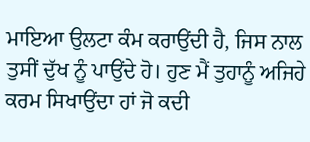ਮਾਇਆ ਉਲਟਾ ਕੰਮ ਕਰਾਉਂਦੀ ਹੈ, ਜਿਸ ਨਾਲ ਤੁਸੀਂ ਦੁੱਖ ਨੂੰ ਪਾਉਂਦੇ ਹੋ। ਹੁਣ ਮੈਂ ਤੁਹਾਨੂੰ ਅਜਿਹੇ ਕਰਮ ਸਿਖਾਉਂਦਾ ਹਾਂ ਜੋ ਕਦੀ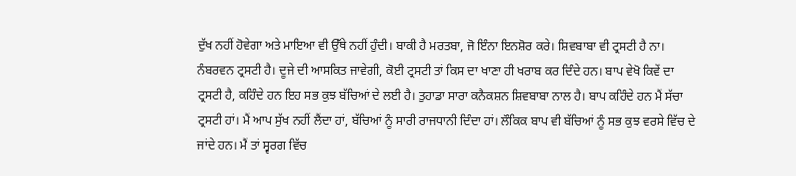ਦੁੱਖ ਨਹੀਂ ਹੋਵੇਗਾ ਅਤੇ ਮਾਇਆ ਵੀ ਉੱਥੇ ਨਹੀਂ ਹੁੰਦੀ। ਬਾਕੀ ਹੈ ਮਰਤਬਾ, ਜੋ ਇੰਨਾ ਇਨਸ਼ੋਰ ਕਰੇ। ਸ਼ਿਵਬਾਬਾ ਵੀ ਟ੍ਰਸਟੀ ਹੈ ਨਾ। ਨੰਬਰਵਨ ਟ੍ਰਸਟੀ ਹੈ। ਦੂਜੇ ਦੀ ਆਸਕਿਤ ਜਾਵੇਗੀ, ਕੋਈ ਟ੍ਰਸਟੀ ਤਾਂ ਕਿਸ ਦਾ ਖਾਣਾ ਹੀ ਖਰਾਬ ਕਰ ਦਿੰਦੇ ਹਨ। ਬਾਪ ਵੇਖੋ ਕਿਵੇਂ ਦਾ ਟ੍ਰਸਟੀ ਹੈ, ਕਹਿੰਦੇ ਹਨ ਇਹ ਸਭ ਕੁਝ ਬੱਚਿਆਂ ਦੇ ਲਈ ਹੈ। ਤੁਹਾਡਾ ਸਾਰਾ ਕਨੈਕਸ਼ਨ ਸ਼ਿਵਬਾਬਾ ਨਾਲ ਹੈ। ਬਾਪ ਕਹਿੰਦੇ ਹਨ ਮੈਂ ਸੱਚਾ ਟ੍ਰਸਟੀ ਹਾਂ। ਮੈਂ ਆਪ ਸੁੱਖ ਨਹੀਂ ਲੈਂਦਾ ਹਾਂ, ਬੱਚਿਆਂ ਨੂੰ ਸਾਰੀ ਰਾਜਧਾਨੀ ਦਿੰਦਾ ਹਾਂ। ਲੌਕਿਕ ਬਾਪ ਵੀ ਬੱਚਿਆਂ ਨੂੰ ਸਭ ਕੁਝ ਵਰਸੇ ਵਿੱਚ ਦੇ ਜਾਂਦੇ ਹਨ। ਮੈਂ ਤਾਂ ਸ੍ਵਰਗ ਵਿੱਚ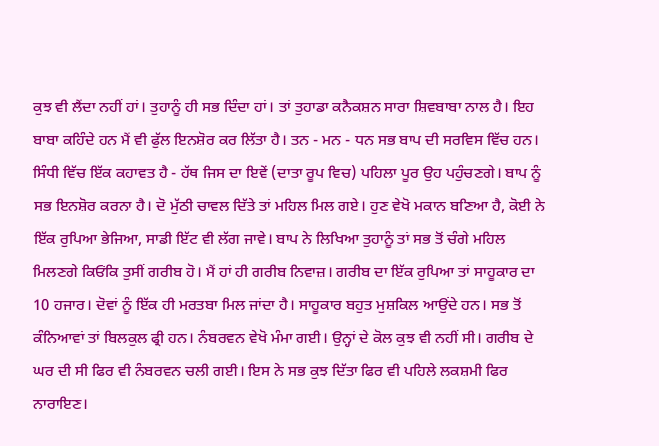ਕੁਝ ਵੀ ਲੈਂਦਾ ਨਹੀਂ ਹਾਂ। ਤੁਹਾਨੂੰ ਹੀ ਸਭ ਦਿੰਦਾ ਹਾਂ। ਤਾਂ ਤੁਹਾਡਾ ਕਨੈਕਸ਼ਨ ਸਾਰਾ ਸ਼ਿਵਬਾਬਾ ਨਾਲ ਹੈ। ਇਹ ਬਾਬਾ ਕਹਿੰਦੇ ਹਨ ਮੈਂ ਵੀ ਫੁੱਲ ਇਨਸ਼ੋਰ ਕਰ ਲਿੱਤਾ ਹੈ। ਤਨ - ਮਨ - ਧਨ ਸਭ ਬਾਪ ਦੀ ਸਰਵਿਸ ਵਿੱਚ ਹਨ। ਸਿੰਧੀ ਵਿੱਚ ਇੱਕ ਕਹਾਵਤ ਹੈ - ਹੱਥ ਜਿਸ ਦਾ ਇਵੇਂ (ਦਾਤਾ ਰੂਪ ਵਿਚ) ਪਹਿਲਾ ਪੂਰ ਉਹ ਪਹੁੰਚਣਗੇ। ਬਾਪ ਨੂੰ ਸਭ ਇਨਸ਼ੋਰ ਕਰਨਾ ਹੈ। ਦੋ ਮੁੱਠੀ ਚਾਵਲ ਦਿੱਤੇ ਤਾਂ ਮਹਿਲ ਮਿਲ ਗਏ। ਹੁਣ ਵੇਖੋ ਮਕਾਨ ਬਣਿਆ ਹੈ, ਕੋਈ ਨੇ ਇੱਕ ਰੁਪਿਆ ਭੇਜਿਆ, ਸਾਡੀ ਇੱਟ ਵੀ ਲੱਗ ਜਾਵੇ। ਬਾਪ ਨੇ ਲਿਖਿਆ ਤੁਹਾਨੂੰ ਤਾਂ ਸਭ ਤੋਂ ਚੰਗੇ ਮਹਿਲ ਮਿਲਣਗੇ ਕਿਓਂਕਿ ਤੁਸੀਂ ਗਰੀਬ ਹੋ। ਮੈਂ ਹਾਂ ਹੀ ਗਰੀਬ ਨਿਵਾਜ਼। ਗਰੀਬ ਦਾ ਇੱਕ ਰੁਪਿਆ ਤਾਂ ਸਾਹੂਕਾਰ ਦਾ 10 ਹਜਾਰ। ਦੋਵਾਂ ਨੂੰ ਇੱਕ ਹੀ ਮਰਤਬਾ ਮਿਲ ਜਾਂਦਾ ਹੈ। ਸਾਹੂਕਾਰ ਬਹੁਤ ਮੁਸ਼ਕਿਲ ਆਉਂਦੇ ਹਨ। ਸਭ ਤੋਂ ਕੰਨਿਆਵਾਂ ਤਾਂ ਬਿਲਕੁਲ ਫ੍ਰੀ ਹਨ। ਨੰਬਰਵਨ ਵੇਖੋ ਮੰਮਾ ਗਈ। ਉਨ੍ਹਾਂ ਦੇ ਕੋਲ ਕੁਝ ਵੀ ਨਹੀਂ ਸੀ। ਗਰੀਬ ਦੇ ਘਰ ਦੀ ਸੀ ਫਿਰ ਵੀ ਨੰਬਰਵਨ ਚਲੀ ਗਈ। ਇਸ ਨੇ ਸਭ ਕੁਝ ਦਿੱਤਾ ਫਿਰ ਵੀ ਪਹਿਲੇ ਲਕਸ਼ਮੀ ਫਿਰ ਨਾਰਾਇਣ।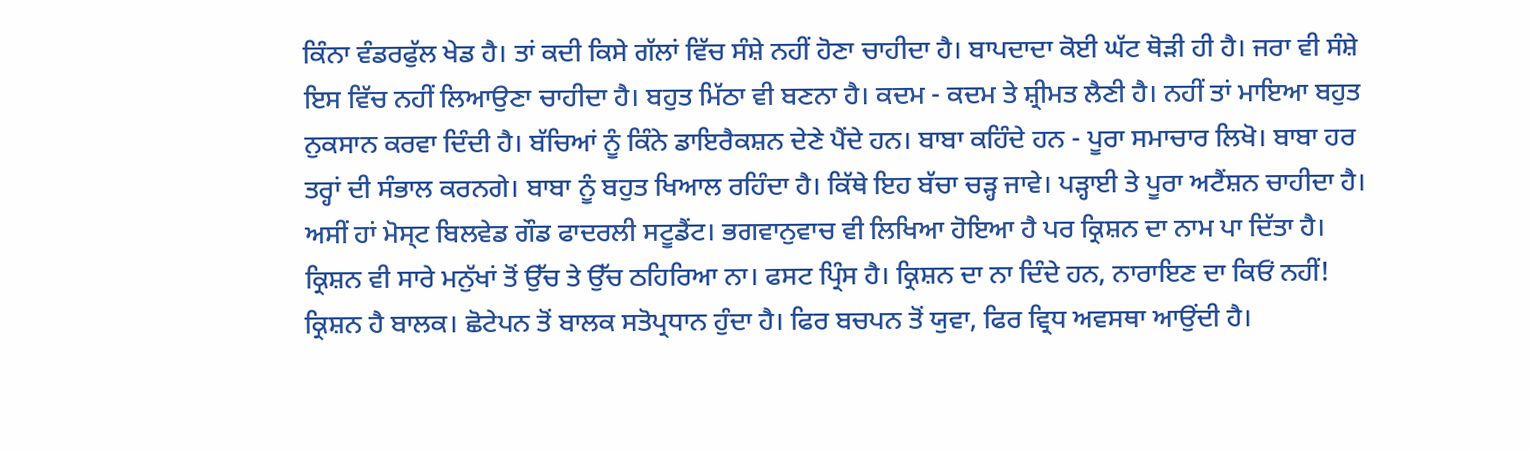ਕਿੰਨਾ ਵੰਡਰਫੁੱਲ ਖੇਡ ਹੈ। ਤਾਂ ਕਦੀ ਕਿਸੇ ਗੱਲਾਂ ਵਿੱਚ ਸੰਸ਼ੇ ਨਹੀਂ ਹੋਣਾ ਚਾਹੀਦਾ ਹੈ। ਬਾਪਦਾਦਾ ਕੋਈ ਘੱਟ ਥੋੜੀ ਹੀ ਹੈ। ਜਰਾ ਵੀ ਸੰਸ਼ੇ ਇਸ ਵਿੱਚ ਨਹੀਂ ਲਿਆਉਣਾ ਚਾਹੀਦਾ ਹੈ। ਬਹੁਤ ਮਿੱਠਾ ਵੀ ਬਣਨਾ ਹੈ। ਕਦਮ - ਕਦਮ ਤੇ ਸ਼੍ਰੀਮਤ ਲੈਣੀ ਹੈ। ਨਹੀਂ ਤਾਂ ਮਾਇਆ ਬਹੁਤ ਨੁਕਸਾਨ ਕਰਵਾ ਦਿੰਦੀ ਹੈ। ਬੱਚਿਆਂ ਨੂੰ ਕਿੰਨੇ ਡਾਇਰੈਕਸ਼ਨ ਦੇਣੇ ਪੈਂਦੇ ਹਨ। ਬਾਬਾ ਕਹਿੰਦੇ ਹਨ - ਪੂਰਾ ਸਮਾਚਾਰ ਲਿਖੋ। ਬਾਬਾ ਹਰ ਤਰ੍ਹਾਂ ਦੀ ਸੰਭਾਲ ਕਰਨਗੇ। ਬਾਬਾ ਨੂੰ ਬਹੁਤ ਖਿਆਲ ਰਹਿੰਦਾ ਹੈ। ਕਿੱਥੇ ਇਹ ਬੱਚਾ ਚੜ੍ਹ ਜਾਵੇ। ਪੜ੍ਹਾਈ ਤੇ ਪੂਰਾ ਅਟੈਂਸ਼ਨ ਚਾਹੀਦਾ ਹੈ। ਅਸੀਂ ਹਾਂ ਮੋਸ੍ਟ ਬਿਲਵੇਡ ਗੌਡ ਫਾਦਰਲੀ ਸਟੂਡੈਂਟ। ਭਗਵਾਨੁਵਾਚ ਵੀ ਲਿਖਿਆ ਹੋਇਆ ਹੈ ਪਰ ਕ੍ਰਿਸ਼ਨ ਦਾ ਨਾਮ ਪਾ ਦਿੱਤਾ ਹੈ। ਕ੍ਰਿਸ਼ਨ ਵੀ ਸਾਰੇ ਮਨੁੱਖਾਂ ਤੋਂ ਉੱਚ ਤੇ ਉੱਚ ਠਹਿਰਿਆ ਨਾ। ਫਸਟ ਪ੍ਰਿੰਸ ਹੈ। ਕ੍ਰਿਸ਼ਨ ਦਾ ਨਾ ਦਿੰਦੇ ਹਨ, ਨਾਰਾਇਣ ਦਾ ਕਿਓਂ ਨਹੀਂ! ਕ੍ਰਿਸ਼ਨ ਹੈ ਬਾਲਕ। ਛੋਟੇਪਨ ਤੋਂ ਬਾਲਕ ਸਤੋਪ੍ਰਧਾਨ ਹੁੰਦਾ ਹੈ। ਫਿਰ ਬਚਪਨ ਤੋਂ ਯੁਵਾ, ਫਿਰ ਵ੍ਰਿਧ ਅਵਸਥਾ ਆਉਂਦੀ ਹੈ।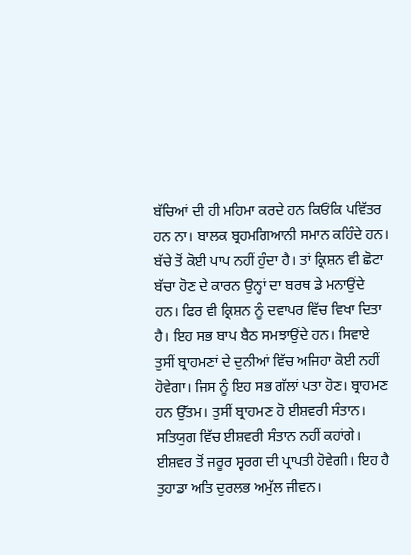ਬੱਚਿਆਂ ਦੀ ਹੀ ਮਹਿਮਾ ਕਰਦੇ ਹਨ ਕਿਓਂਕਿ ਪਵਿੱਤਰ ਹਨ ਨਾ। ਬਾਲਕ ਬ੍ਰਹਮਗਿਆਨੀ ਸਮਾਨ ਕਹਿੰਦੇ ਹਨ। ਬੱਚੇ ਤੋਂ ਕੋਈ ਪਾਪ ਨਹੀਂ ਹੁੰਦਾ ਹੈ। ਤਾਂ ਕ੍ਰਿਸ਼ਨ ਵੀ ਛੋਟਾ ਬੱਚਾ ਹੋਣ ਦੇ ਕਾਰਨ ਉਨ੍ਹਾਂ ਦਾ ਬਰਥ ਡੇ ਮਨਾਉਂਦੇ ਹਨ। ਫਿਰ ਵੀ ਕ੍ਰਿਸ਼ਨ ਨੂੰ ਦਵਾਪਰ ਵਿੱਚ ਵਿਖਾ ਦਿਤਾ ਹੈ। ਇਹ ਸਭ ਬਾਪ ਬੈਠ ਸਮਝਾਉਂਦੇ ਹਨ। ਸਿਵਾਏ ਤੁਸੀਂ ਬ੍ਰਾਹਮਣਾਂ ਦੇ ਦੁਨੀਆਂ ਵਿੱਚ ਅਜਿਹਾ ਕੋਈ ਨਹੀਂ ਹੋਵੇਗਾ। ਜਿਸ ਨੂੰ ਇਹ ਸਭ ਗੱਲਾਂ ਪਤਾ ਹੋਣ। ਬ੍ਰਾਹਮਣ ਹਨ ਉੱਤਮ। ਤੁਸੀਂ ਬ੍ਰਾਹਮਣ ਹੋ ਈਸ਼ਵਰੀ ਸੰਤਾਨ। ਸਤਿਯੁਗ ਵਿੱਚ ਈਸ਼ਵਰੀ ਸੰਤਾਨ ਨਹੀਂ ਕਹਾਂਗੇ। ਈਸ਼ਵਰ ਤੋਂ ਜਰੂਰ ਸ੍ਵਰਗ ਦੀ ਪ੍ਰਾਪਤੀ ਹੋਵੇਗੀ। ਇਹ ਹੈ ਤੁਹਾਡਾ ਅਤਿ ਦੁਰਲਭ ਅਮੁੱਲ ਜੀਵਨ।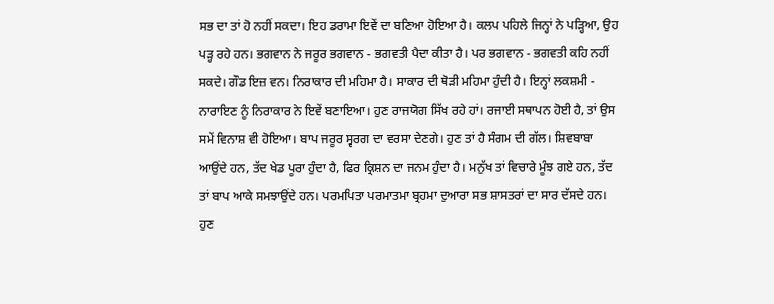ਸਭ ਦਾ ਤਾਂ ਹੋ ਨਹੀਂ ਸਕਦਾ। ਇਹ ਡਰਾਮਾ ਇਵੇਂ ਦਾ ਬਣਿਆ ਹੋਇਆ ਹੈ। ਕਲਪ ਪਹਿਲੇ ਜਿਨ੍ਹਾਂ ਨੇ ਪੜ੍ਹਿਆ, ਉਹ ਪੜ੍ਹ ਰਹੇ ਹਨ। ਭਗਵਾਨ ਨੇ ਜਰੂਰ ਭਗਵਾਨ - ਭਗਵਤੀ ਪੈਦਾ ਕੀਤਾ ਹੈ। ਪਰ ਭਗਵਾਨ - ਭਗਵਤੀ ਕਹਿ ਨਹੀਂ ਸਕਦੇ। ਗੌਡ ਇਜ਼ ਵਨ। ਨਿਰਾਕਾਰ ਦੀ ਮਹਿਮਾ ਹੈ। ਸਾਕਾਰ ਦੀ ਥੋੜੀ ਮਹਿਮਾ ਹੁੰਦੀ ਹੈ। ਇਨ੍ਹਾਂ ਲਕਸ਼ਮੀ - ਨਾਰਾਇਣ ਨੂੰ ਨਿਰਾਕਾਰ ਨੇ ਇਵੇਂ ਬਣਾਇਆ। ਹੁਣ ਰਾਜਯੋਗ ਸਿੱਖ ਰਹੇ ਹਾਂ। ਰਜਾਈ ਸਥਾਪਨ ਹੋਈ ਹੈ, ਤਾਂ ਉਸ ਸਮੇਂ ਵਿਨਾਸ਼ ਵੀ ਹੋਇਆ। ਬਾਪ ਜਰੂਰ ਸ੍ਵਰਗ ਦਾ ਵਰਸਾ ਦੇਣਗੇ। ਹੁਣ ਤਾਂ ਹੈ ਸੰਗਮ ਦੀ ਗੱਲ। ਸ਼ਿਵਬਾਬਾ ਆਉਂਦੇ ਹਨ, ਤੱਦ ਖੇਡ ਪੂਰਾ ਹੁੰਦਾ ਹੈ, ਫਿਰ ਕ੍ਰਿਸ਼ਨ ਦਾ ਜਨਮ ਹੁੰਦਾ ਹੈ। ਮਨੁੱਖ ਤਾਂ ਵਿਚਾਰੇ ਮੂੰਝ ਗਏ ਹਨ, ਤੱਦ ਤਾਂ ਬਾਪ ਆਕੇ ਸਮਝਾਉਂਦੇ ਹਨ। ਪਰਮਪਿਤਾ ਪਰਮਾਤਮਾ ਬ੍ਰਹਮਾ ਦੁਆਰਾ ਸਭ ਸ਼ਾਸਤਰਾਂ ਦਾ ਸਾਰ ਦੱਸਦੇ ਹਨ। ਹੁਣ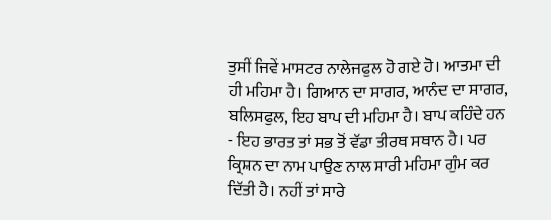ਤੁਸੀਂ ਜਿਵੇਂ ਮਾਸਟਰ ਨਾਲੇਜਫੁਲ ਹੋ ਗਏ ਹੋ। ਆਤਮਾ ਦੀ ਹੀ ਮਹਿਮਾ ਹੈ। ਗਿਆਨ ਦਾ ਸਾਗਰ, ਆਨੰਦ ਦਾ ਸਾਗਰ, ਬਲਿਸਫੁਲ, ਇਹ ਬਾਪ ਦੀ ਮਹਿਮਾ ਹੈ। ਬਾਪ ਕਹਿੰਦੇ ਹਨ - ਇਹ ਭਾਰਤ ਤਾਂ ਸਭ ਤੋਂ ਵੱਡਾ ਤੀਰਥ ਸਥਾਨ ਹੈ। ਪਰ ਕ੍ਰਿਸ਼ਨ ਦਾ ਨਾਮ ਪਾਉਣ ਨਾਲ ਸਾਰੀ ਮਹਿਮਾ ਗੁੰਮ ਕਰ ਦਿੱਤੀ ਹੈ। ਨਹੀਂ ਤਾਂ ਸਾਰੇ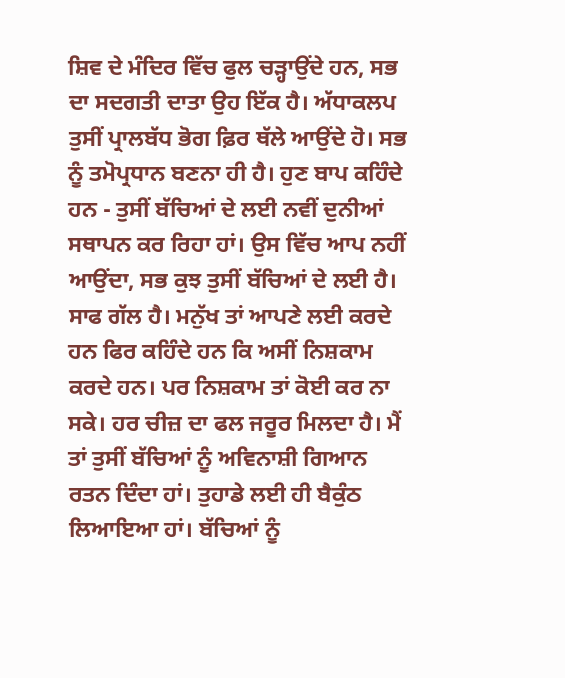ਸ਼ਿਵ ਦੇ ਮੰਦਿਰ ਵਿੱਚ ਫੁਲ ਚੜ੍ਹਾਉਂਦੇ ਹਨ, ਸਭ ਦਾ ਸਦਗਤੀ ਦਾਤਾ ਉਹ ਇੱਕ ਹੈ। ਅੱਧਾਕਲਪ ਤੁਸੀਂ ਪ੍ਰਾਲਬੱਧ ਭੋਗ ਫ਼ਿਰ ਥੱਲੇ ਆਉਂਦੇ ਹੋ। ਸਭ ਨੂੰ ਤਮੋਪ੍ਰਧਾਨ ਬਣਨਾ ਹੀ ਹੈ। ਹੁਣ ਬਾਪ ਕਹਿੰਦੇ ਹਨ - ਤੁਸੀਂ ਬੱਚਿਆਂ ਦੇ ਲਈ ਨਵੀਂ ਦੁਨੀਆਂ ਸਥਾਪਨ ਕਰ ਰਿਹਾ ਹਾਂ। ਉਸ ਵਿੱਚ ਆਪ ਨਹੀਂ ਆਉਂਦਾ, ਸਭ ਕੁਝ ਤੁਸੀਂ ਬੱਚਿਆਂ ਦੇ ਲਈ ਹੈ। ਸਾਫ ਗੱਲ ਹੈ। ਮਨੁੱਖ ਤਾਂ ਆਪਣੇ ਲਈ ਕਰਦੇ ਹਨ ਫਿਰ ਕਹਿੰਦੇ ਹਨ ਕਿ ਅਸੀਂ ਨਿਸ਼ਕਾਮ ਕਰਦੇ ਹਨ। ਪਰ ਨਿਸ਼ਕਾਮ ਤਾਂ ਕੋਈ ਕਰ ਨਾ ਸਕੇ। ਹਰ ਚੀਜ਼ ਦਾ ਫਲ ਜਰੂਰ ਮਿਲਦਾ ਹੈ। ਮੈਂ ਤਾਂ ਤੁਸੀਂ ਬੱਚਿਆਂ ਨੂੰ ਅਵਿਨਾਸ਼ੀ ਗਿਆਨ ਰਤਨ ਦਿੰਦਾ ਹਾਂ। ਤੁਹਾਡੇ ਲਈ ਹੀ ਬੈਕੁੰਠ ਲਿਆਇਆ ਹਾਂ। ਬੱਚਿਆਂ ਨੂੰ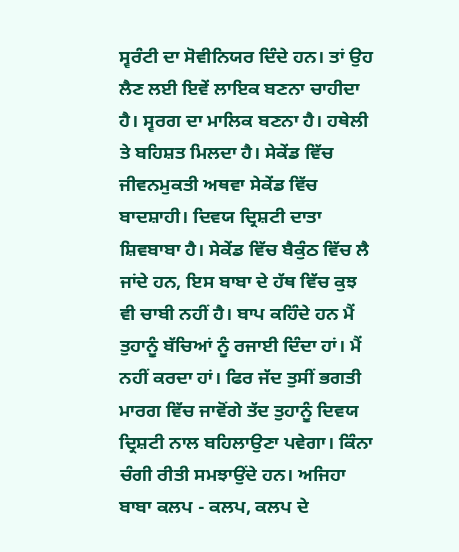ਸ੍ਵਰੰਟੀ ਦਾ ਸੋਵੀਨਿਯਰ ਦਿੰਦੇ ਹਨ। ਤਾਂ ਉਹ ਲੈਣ ਲਈ ਇਵੇਂ ਲਾਇਕ ਬਣਨਾ ਚਾਹੀਦਾ ਹੈ। ਸ੍ਵਰਗ ਦਾ ਮਾਲਿਕ ਬਣਨਾ ਹੈ। ਹਥੇਲੀ ਤੇ ਬਹਿਸ਼ਤ ਮਿਲਦਾ ਹੈ। ਸੇਕੇਂਡ ਵਿੱਚ ਜੀਵਨਮੁਕਤੀ ਅਥਵਾ ਸੇਕੇਂਡ ਵਿੱਚ ਬਾਦਸ਼ਾਹੀ। ਦਿਵਯ ਦ੍ਰਿਸ਼ਟੀ ਦਾਤਾ ਸ਼ਿਵਬਾਬਾ ਹੈ। ਸੇਕੇਂਡ ਵਿੱਚ ਬੈਕੁੰਠ ਵਿੱਚ ਲੈ ਜਾਂਦੇ ਹਨ, ਇਸ ਬਾਬਾ ਦੇ ਹੱਥ ਵਿੱਚ ਕੁਝ ਵੀ ਚਾਬੀ ਨਹੀਂ ਹੈ। ਬਾਪ ਕਹਿੰਦੇ ਹਨ ਮੈਂ ਤੁਹਾਨੂੰ ਬੱਚਿਆਂ ਨੂੰ ਰਜਾਈ ਦਿੰਦਾ ਹਾਂ। ਮੈਂ ਨਹੀਂ ਕਰਦਾ ਹਾਂ। ਫਿਰ ਜੱਦ ਤੁਸੀਂ ਭਗਤੀ ਮਾਰਗ ਵਿੱਚ ਜਾਵੋਂਗੇ ਤੱਦ ਤੁਹਾਨੂੰ ਦਿਵਯ ਦ੍ਰਿਸ਼ਟੀ ਨਾਲ ਬਹਿਲਾਉਣਾ ਪਵੇਗਾ। ਕਿੰਨਾ ਚੰਗੀ ਰੀਤੀ ਸਮਝਾਉਂਦੇ ਹਨ। ਅਜਿਹਾ ਬਾਬਾ ਕਲਪ - ਕਲਪ, ਕਲਪ ਦੇ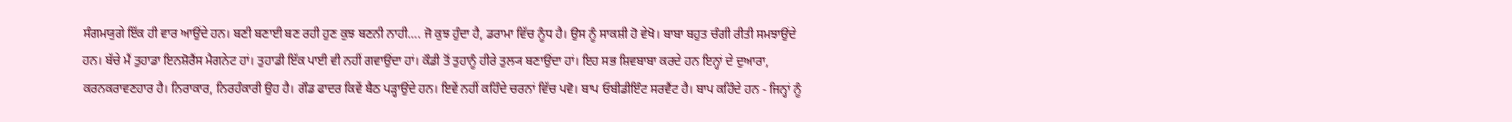ਸੰਗਮਯੁਗੇ ਇੱਕ ਹੀ ਵਾਰ ਆਉਂਦੇ ਹਨ। ਬਣੀ ਬਣਾਈ ਬਣ ਰਹੀ ਹੁਣ ਕੁਝ ਬਣਨੀ ਨਾਹੀ…. ਜੋ ਕੁਝ ਹੁੰਦਾ ਹੈ, ਡਰਾਮਾ ਵਿੱਚ ਨੂੰਧ ਹੈ। ਉਸ ਨੂੰ ਸਾਕਸ਼ੀ ਹੋ ਵੇਖੋ। ਬਾਬਾ ਬਹੁਤ ਚੰਗੀ ਰੀਤੀ ਸਮਝਾਉਂਦੇ ਹਨ। ਬੱਚੇ ਮੈਂ ਤੁਹਾਡਾ ਇਨਸ਼ੋਰੈਂਸ ਮੈਗਨੇਟ ਹਾਂ। ਤੁਹਾਡੀ ਇੱਕ ਪਾਈ ਵੀ ਨਹੀਂ ਗਵਾਉਂਦਾ ਹਾਂ। ਕੌਡੀ ਤੋਂ ਤੁਹਾਨੂੰ ਹੀਰੇ ਤੁਲ੍ਯ ਬਣਾਉਂਦਾ ਹਾਂ। ਇਹ ਸਭ ਸ਼ਿਵਬਾਬਾ ਕਰਦੇ ਹਨ ਇਨ੍ਹਾਂ ਦੇ ਦੁਆਰਾ, ਕਰਨਕਰਾਵਣਹਾਰ ਹੈ। ਨਿਰਾਕਾਰ, ਨਿਰਹੰਕਾਰੀ ਉਹ ਹੈ। ਗੌਡ ਫਾਦਰ ਕਿਵੇਂ ਬੈਠ ਪੜ੍ਹਾਉਂਦੇ ਹਨ। ਇਵੇਂ ਨਹੀਂ ਕਹਿੰਦੇ ਚਰਨਾਂ ਵਿੱਚ ਪਵੋ। ਬਾਪ ਓਬੀਡੀਇੰਟ ਸਰਵੈਂਟ ਹੈ। ਬਾਪ ਕਹਿੰਦੇ ਹਨ - ਜਿਨ੍ਹਾਂ ਨੂੰ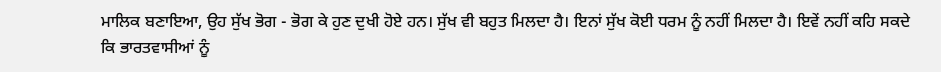ਮਾਲਿਕ ਬਣਾਇਆ, ਉਹ ਸੁੱਖ ਭੋਗ - ਭੋਗ ਕੇ ਹੁਣ ਦੁਖੀ ਹੋਏ ਹਨ। ਸੁੱਖ ਵੀ ਬਹੁਤ ਮਿਲਦਾ ਹੈ। ਇਨਾਂ ਸੁੱਖ ਕੋਈ ਧਰਮ ਨੂੰ ਨਹੀਂ ਮਿਲਦਾ ਹੈ। ਇਵੇਂ ਨਹੀਂ ਕਹਿ ਸਕਦੇ ਕਿ ਭਾਰਤਵਾਸੀਆਂ ਨੂੰ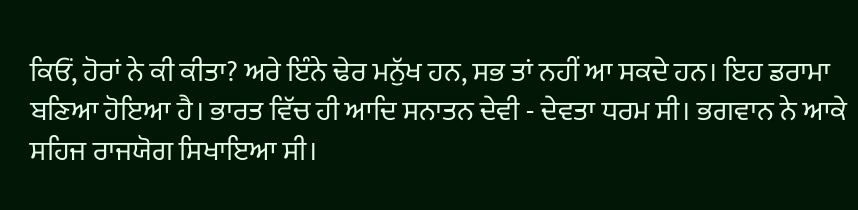ਕਿਓਂ, ਹੋਰਾਂ ਨੇ ਕੀ ਕੀਤਾ? ਅਰੇ ਇੰਨੇ ਢੇਰ ਮਨੁੱਖ ਹਨ, ਸਭ ਤਾਂ ਨਹੀਂ ਆ ਸਕਦੇ ਹਨ। ਇਹ ਡਰਾਮਾ ਬਣਿਆ ਹੋਇਆ ਹੈ। ਭਾਰਤ ਵਿੱਚ ਹੀ ਆਦਿ ਸਨਾਤਨ ਦੇਵੀ - ਦੇਵਤਾ ਧਰਮ ਸੀ। ਭਗਵਾਨ ਨੇ ਆਕੇ ਸਹਿਜ ਰਾਜਯੋਗ ਸਿਖਾਇਆ ਸੀ।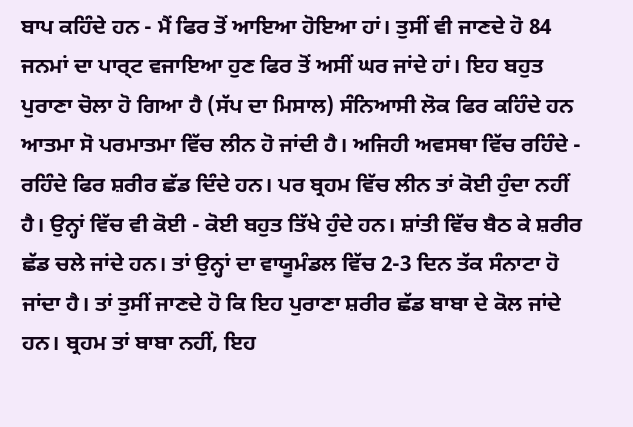ਬਾਪ ਕਹਿੰਦੇ ਹਨ - ਮੈਂ ਫਿਰ ਤੋਂ ਆਇਆ ਹੋਇਆ ਹਾਂ। ਤੁਸੀਂ ਵੀ ਜਾਣਦੇ ਹੋ 84 ਜਨਮਾਂ ਦਾ ਪਾਰ੍ਟ ਵਜਾਇਆ ਹੁਣ ਫਿਰ ਤੋਂ ਅਸੀਂ ਘਰ ਜਾਂਦੇ ਹਾਂ। ਇਹ ਬਹੁਤ ਪੁਰਾਣਾ ਚੋਲਾ ਹੋ ਗਿਆ ਹੈ (ਸੱਪ ਦਾ ਮਿਸਾਲ) ਸੰਨਿਆਸੀ ਲੋਕ ਫਿਰ ਕਹਿੰਦੇ ਹਨ ਆਤਮਾ ਸੋ ਪਰਮਾਤਮਾ ਵਿੱਚ ਲੀਨ ਹੋ ਜਾਂਦੀ ਹੈ। ਅਜਿਹੀ ਅਵਸਥਾ ਵਿੱਚ ਰਹਿੰਦੇ - ਰਹਿੰਦੇ ਫਿਰ ਸ਼ਰੀਰ ਛੱਡ ਦਿੰਦੇ ਹਨ। ਪਰ ਬ੍ਰਹਮ ਵਿੱਚ ਲੀਨ ਤਾਂ ਕੋਈ ਹੁੰਦਾ ਨਹੀਂ ਹੈ। ਉਨ੍ਹਾਂ ਵਿੱਚ ਵੀ ਕੋਈ - ਕੋਈ ਬਹੁਤ ਤਿੱਖੇ ਹੁੰਦੇ ਹਨ। ਸ਼ਾਂਤੀ ਵਿੱਚ ਬੈਠ ਕੇ ਸ਼ਰੀਰ ਛੱਡ ਚਲੇ ਜਾਂਦੇ ਹਨ। ਤਾਂ ਉਨ੍ਹਾਂ ਦਾ ਵਾਯੂਮੰਡਲ ਵਿੱਚ 2-3 ਦਿਨ ਤੱਕ ਸੰਨਾਟਾ ਹੋ ਜਾਂਦਾ ਹੈ। ਤਾਂ ਤੁਸੀਂ ਜਾਣਦੇ ਹੋ ਕਿ ਇਹ ਪੁਰਾਣਾ ਸ਼ਰੀਰ ਛੱਡ ਬਾਬਾ ਦੇ ਕੋਲ ਜਾਂਦੇ ਹਨ। ਬ੍ਰਹਮ ਤਾਂ ਬਾਬਾ ਨਹੀਂ, ਇਹ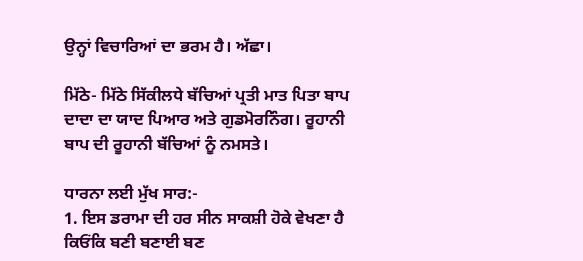ਉਨ੍ਹਾਂ ਵਿਚਾਰਿਆਂ ਦਾ ਭਰਮ ਹੈ। ਅੱਛਾ।

ਮਿੱਠੇ- ਮਿੱਠੇ ਸਿੱਕੀਲਧੇ ਬੱਚਿਆਂ ਪ੍ਰਤੀ ਮਾਤ ਪਿਤਾ ਬਾਪ ਦਾਦਾ ਦਾ ਯਾਦ ਪਿਆਰ ਅਤੇ ਗੁਡਮੋਰਨਿੰਗ। ਰੂਹਾਨੀ ਬਾਪ ਦੀ ਰੂਹਾਨੀ ਬੱਚਿਆਂ ਨੂੰ ਨਮਸਤੇ।

ਧਾਰਨਾ ਲਈ ਮੁੱਖ ਸਾਰ:-
1. ਇਸ ਡਰਾਮਾ ਦੀ ਹਰ ਸੀਨ ਸਾਕਸ਼ੀ ਹੋਕੇ ਵੇਖਣਾ ਹੈ ਕਿਓਂਕਿ ਬਣੀ ਬਣਾਈ ਬਣ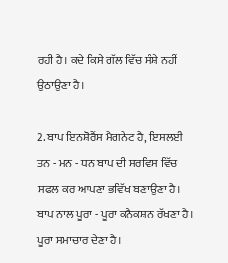ਰਹੀ ਹੈ। ਕਦੇ ਕਿਸੇ ਗੱਲ ਵਿੱਚ ਸੰਸ਼ੇ ਨਹੀਂ ਉਠਾਉਣਾ ਹੈ।

2. ਬਾਪ ਇਨਸ਼ੋਰੈਂਸ ਮੈਗਨੇਟ ਹੈ, ਇਸਲਈ ਤਨ - ਮਨ - ਧਨ ਬਾਪ ਦੀ ਸਰਵਿਸ ਵਿੱਚ ਸਫਲ ਕਰ ਆਪਣਾ ਭਵਿੱਖ ਬਣਾਉਣਾ ਹੈ। ਬਾਪ ਨਾਲ ਪੂਰਾ - ਪੂਰਾ ਕਨੈਕਸ਼ਨ ਰੱਖਣਾ ਹੈ। ਪੂਰਾ ਸਮਾਚਾਰ ਦੇਣਾ ਹੈ।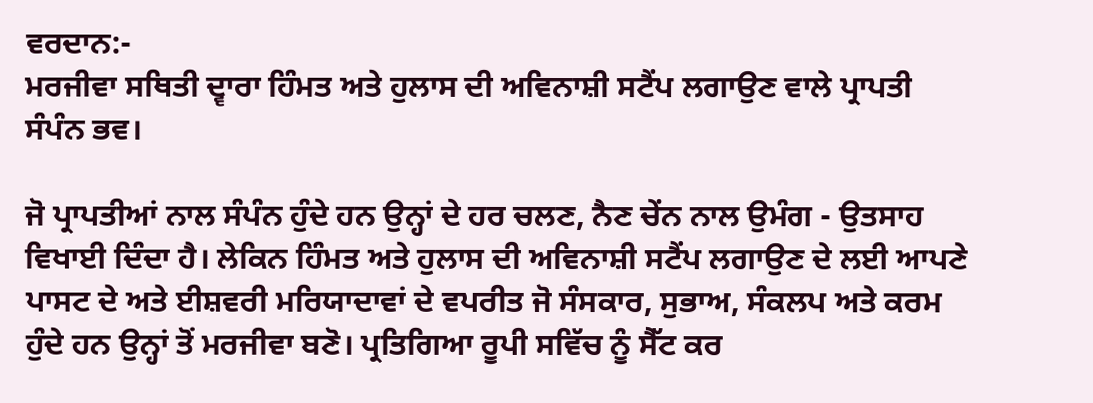ਵਰਦਾਨ:-
ਮਰਜੀਵਾ ਸਥਿਤੀ ਦ੍ਵਾਰਾ ਹਿੰਮਤ ਅਤੇ ਹੁਲਾਸ ਦੀ ਅਵਿਨਾਸ਼ੀ ਸਟੈਂਪ ਲਗਾਉਣ ਵਾਲੇ ਪ੍ਰਾਪਤੀ ਸੰਪੰਨ ਭਵ।

ਜੋ ਪ੍ਰਾਪਤੀਆਂ ਨਾਲ ਸੰਪੰਨ ਹੁੰਦੇ ਹਨ ਉਨ੍ਹਾਂ ਦੇ ਹਰ ਚਲਣ, ਨੈਣ ਚੇਂਨ ਨਾਲ ਉਮੰਗ - ਉਤਸਾਹ ਵਿਖਾਈ ਦਿੰਦਾ ਹੈ। ਲੇਕਿਨ ਹਿੰਮਤ ਅਤੇ ਹੁਲਾਸ ਦੀ ਅਵਿਨਾਸ਼ੀ ਸਟੈਂਪ ਲਗਾਉਣ ਦੇ ਲਈ ਆਪਣੇ ਪਾਸਟ ਦੇ ਅਤੇ ਈਸ਼ਵਰੀ ਮਰਿਯਾਦਾਵਾਂ ਦੇ ਵਪਰੀਤ ਜੋ ਸੰਸਕਾਰ, ਸੁਭਾਅ, ਸੰਕਲਪ ਅਤੇ ਕਰਮ ਹੁੰਦੇ ਹਨ ਉਨ੍ਹਾਂ ਤੋਂ ਮਰਜੀਵਾ ਬਣੋ। ਪ੍ਰਤਿਗਿਆ ਰੂਪੀ ਸਵਿੱਚ ਨੂੰ ਸੈੱਟ ਕਰ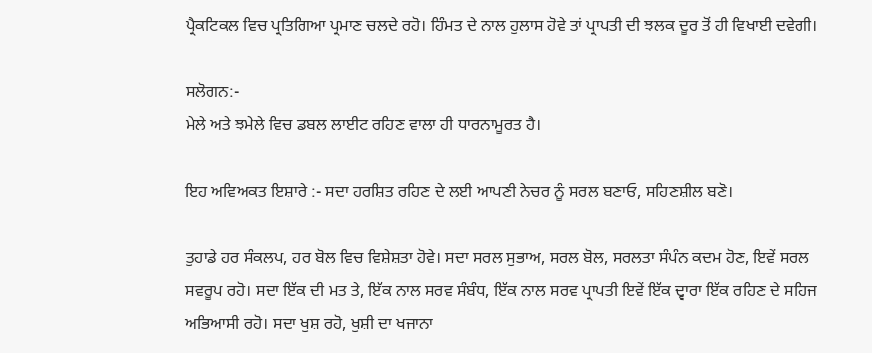ਪ੍ਰੈਕਟਿਕਲ ਵਿਚ ਪ੍ਰਤਿਗਿਆ ਪ੍ਰਮਾਣ ਚਲਦੇ ਰਹੋ। ਹਿੰਮਤ ਦੇ ਨਾਲ ਹੁਲਾਸ ਹੋਵੇ ਤਾਂ ਪ੍ਰਾਪਤੀ ਦੀ ਝਲਕ ਦੂਰ ਤੋਂ ਹੀ ਵਿਖਾਈ ਦਵੇਗੀ।

ਸਲੋਗਨ:-
ਮੇਲੇ ਅਤੇ ਝਮੇਲੇ ਵਿਚ ਡਬਲ ਲਾਈਟ ਰਹਿਣ ਵਾਲਾ ਹੀ ਧਾਰਨਾਮੂਰਤ ਹੈ।

ਇਹ ਅਵਿਅਕਤ ਇਸ਼ਾਰੇ :- ਸਦਾ ਹਰਸ਼ਿਤ ਰਹਿਣ ਦੇ ਲਈ ਆਪਣੀ ਨੇਚਰ ਨੂੰ ਸਰਲ ਬਣਾਓ, ਸਹਿਣਸ਼ੀਲ ਬਣੋ।

ਤੁਹਾਡੇ ਹਰ ਸੰਕਲਪ, ਹਰ ਬੋਲ ਵਿਚ ਵਿਸ਼ੇਸ਼ਤਾ ਹੋਵੇ। ਸਦਾ ਸਰਲ ਸੁਭਾਅ, ਸਰਲ ਬੋਲ, ਸਰਲਤਾ ਸੰਪੰਨ ਕਦਮ ਹੋਣ, ਇਵੇਂ ਸਰਲ ਸਵਰੂਪ ਰਹੋ। ਸਦਾ ਇੱਕ ਦੀ ਮਤ ਤੇ, ਇੱਕ ਨਾਲ ਸਰਵ ਸੰਬੰਧ, ਇੱਕ ਨਾਲ ਸਰਵ ਪ੍ਰਾਪਤੀ ਇਵੇਂ ਇੱਕ ਦ੍ਵਾਰਾ ਇੱਕ ਰਹਿਣ ਦੇ ਸਹਿਜ ਅਭਿਆਸੀ ਰਹੋ। ਸਦਾ ਖੁਸ਼ ਰਹੋ, ਖੁਸ਼ੀ ਦਾ ਖਜਾਨਾ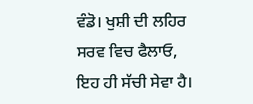ਵੰਡੋ। ਖੁਸ਼ੀ ਦੀ ਲਹਿਰ ਸਰਵ ਵਿਚ ਫੈਲਾਓ, ਇਹ ਹੀ ਸੱਚੀ ਸੇਵਾ ਹੈ।